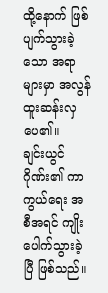ထို့နောက် ဖြစ်ပျက်သွားခဲ့သော အရာများမှာ အလွန် ထူးဆန်းလှပေ၏။
ချင်းယွင်ဂိုဏ်း၏ ကာကွယ်ရေး အစီအရင် ကျိုးပေါက်သွားခဲ့ပြီ ဖြစ်သည်။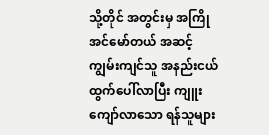သို့တိုင် အတွင်းမှ အကြို အင်မော်တယ် အဆင့် ကျွမ်းကျင်သူ အနည်းငယ် ထွက်ပေါ်လာပြီး ကျူးကျော်လာသော ရန်သူများ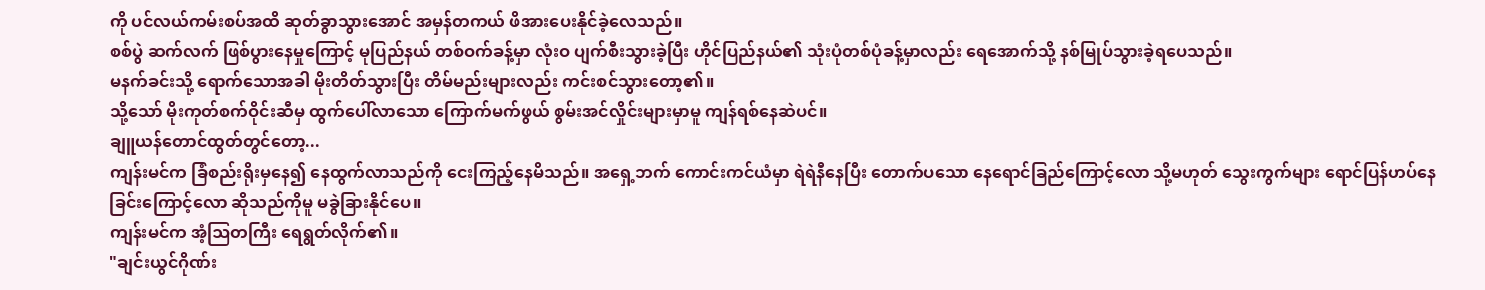ကို ပင်လယ်ကမ်းစပ်အထိ ဆုတ်ခွာသွားအောင် အမှန်တကယ် ဖိအားပေးနိုင်ခဲ့လေသည်။
စစ်ပွဲ ဆက်လက် ဖြစ်ပွားနေမှုကြောင့် မုပြည်နယ် တစ်ဝက်ခန့်မှာ လုံးဝ ပျက်စီးသွားခဲ့ပြီး ဟိုင်ပြည်နယ်၏ သုံးပုံတစ်ပုံခန့်မှာလည်း ရေအောက်သို့ နစ်မြုပ်သွားခဲ့ရပေသည်။
မနက်ခင်းသို့ ရောက်သောအခါ မိုးတိတ်သွားပြီး တိမ်မည်းများလည်း ကင်းစင်သွားတော့၏။
သို့သော် မိုးကုတ်စက်ဝိုင်းဆီမှ ထွက်ပေါ်လာသော ကြောက်မက်ဖွယ် စွမ်းအင်လှိုင်းများမှာမူ ကျန်ရစ်နေဆဲပင်။
ချူယန်တောင်ထွတ်တွင်တော့...
ကျန်းမင်က ခြံစည်းရိုးမှနေ၍ နေထွက်လာသည်ကို ငေးကြည့်နေမိသည်။ အရှေ့ဘက် ကောင်းကင်ယံမှာ ရဲရဲနီနေပြီး တောက်ပသော နေရောင်ခြည်ကြောင့်လော သို့မဟုတ် သွေးကွက်များ ရောင်ပြန်ဟပ်နေခြင်းကြောင့်လော ဆိုသည်ကိုမူ မခွဲခြားနိုင်ပေ။
ကျန်းမင်က အံ့ဩတကြီး ရေရွတ်လိုက်၏။
"ချင်းယွင်ဂိုဏ်း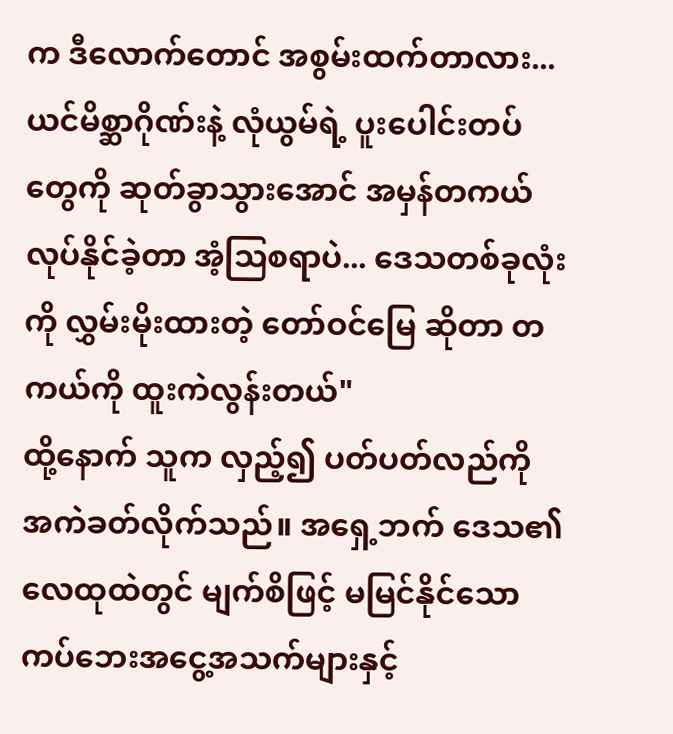က ဒီလောက်တောင် အစွမ်းထက်တာလား... ယင်မိစ္ဆာဂိုဏ်းနဲ့ လုံယွမ်ရဲ့ ပူးပေါင်းတပ်တွေကို ဆုတ်ခွာသွားအောင် အမှန်တကယ် လုပ်နိုင်ခဲ့တာ အံ့ဩစရာပဲ... ဒေသတစ်ခုလုံးကို လွှမ်းမိုးထားတဲ့ တော်ဝင်မြေ ဆိုတာ တကယ်ကို ထူးကဲလွန်းတယ်"
ထို့နောက် သူက လှည့်၍ ပတ်ပတ်လည်ကို အကဲခတ်လိုက်သည်။ အရှေ့ဘက် ဒေသ၏ လေထုထဲတွင် မျက်စိဖြင့် မမြင်နိုင်သော ကပ်ဘေးအငွေ့အသက်များနှင့်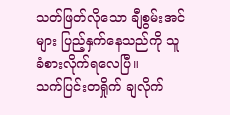သတ်ဖြတ်လိုသော ချီစွမ်းအင်များ ပြည့်နှက်နေသည်ကို သူ ခံစားလိုက်ရလေပြီ။
သက်ပြင်းတရှိုက် ချလိုက်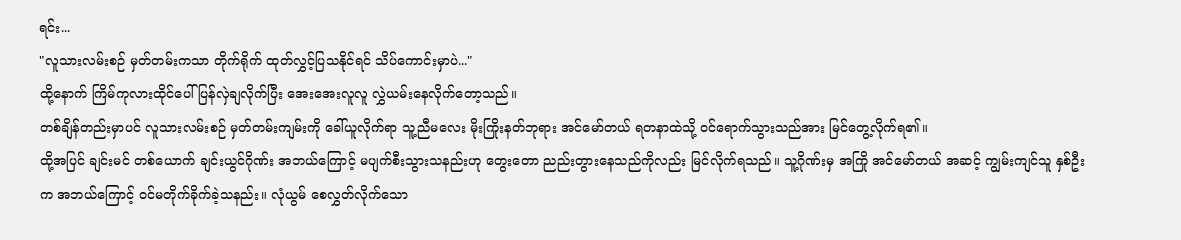ရင်း...
"လူသားလမ်းစဉ် မှတ်တမ်းကသာ တိုက်ရိုက် ထုတ်လွှင့်ပြသနိုင်ရင် သိပ်ကောင်းမှာပဲ..."
ထို့နောက် ကြိမ်ကုလားထိုင်ပေါ် ပြန်လှဲချလိုက်ပြီး အေးအေးလူလူ လွှဲယမ်းနေလိုက်တော့သည်။
တစ်ချိန်တည်းမှာပင် လူသားလမ်းစဉ် မှတ်တမ်းကျမ်းကို ခေါ်ယူလိုက်ရာ သူ့ညီမလေး မိုးကြိုးနတ်ဘုရား အင်မော်တယ် ရတနာထဲသို့ ဝင်ရောက်သွားသည်အား မြင်တွေ့လိုက်ရ၏။
ထို့အပြင် ချင်းမင် တစ်ယောက် ချင်းယွင်ဂိုဏ်း အဘယ်ကြောင့် မပျက်စီးသွားသနည်းဟု တွေးတော ညည်းတွားနေသည်ကိုလည်း မြင်လိုက်ရသည်။ သူ့ဂိုဏ်းမှ အကြို အင်မော်တယ် အဆင့် ကျွမ်းကျင်သူ နှစ်ဦးက အဘယ်ကြောင့် ဝင်မတိုက်ခိုက်ခဲ့သနည်း။ လုံယွမ် စေလွှတ်လိုက်သော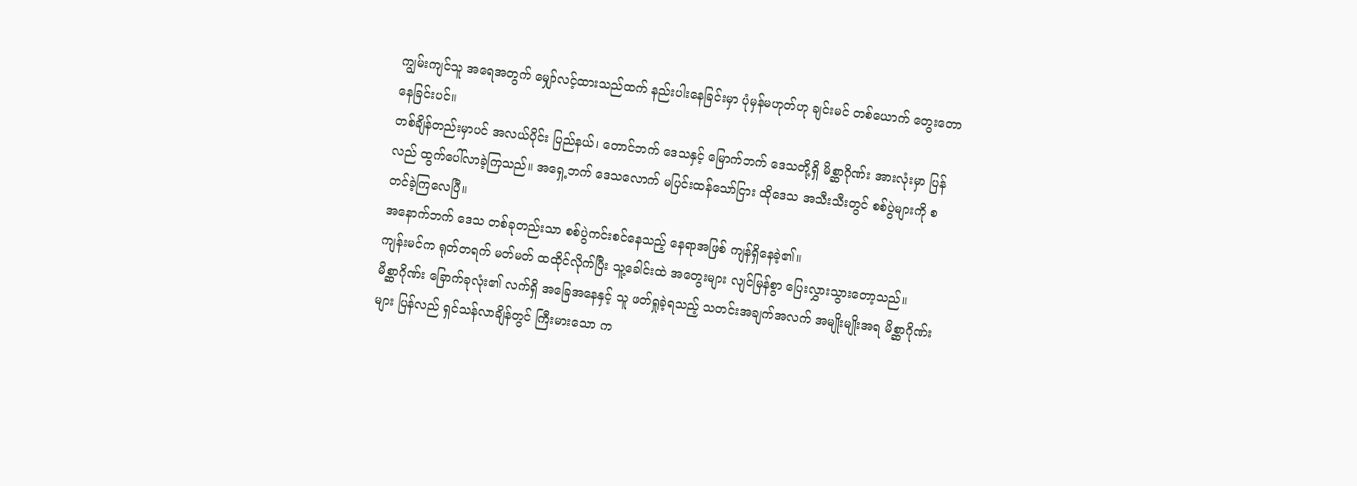ကျွမ်းကျင်သူ အရေအတွက် မျှော်လင့်ထားသည်ထက် နည်းပါးနေခြင်းမှာ ပုံမှန်မဟုတ်ဟု ချင်းမင် တစ်ယောက် တွေးတောနေခြင်းပင်။
တစ်ချိန်တည်းမှာပင် အလယ်ပိုင်း ပြည်နယ်၊ တောင်ဘက် ဒေသနှင့် မြောက်ဘက် ဒေသတို့ရှိ မိစ္ဆာဂိုဏ်း အားလုံးမှာ ပြန်လည် ထွက်ပေါ်လာခဲ့ကြသည်။ အရှေ့ဘက် ဒေသလောက် မပြင်းထန်သော်ငြား ထိုဒေသ အသီးသီးတွင် စစ်ပွဲများကို စတင်ခဲ့ကြလေပြီ။
အနောက်ဘက် ဒေသ တစ်ခုတည်းသာ စစ်ပွဲကင်းစင်နေသည့် နေရာအဖြစ် ကျန်ရှိနေခဲ့၏။
ကျန်းမင်က ရုတ်တရက် မတ်မတ် ထထိုင်လိုက်ပြီး သူ့ခေါင်းထဲ အတွေးများ လျင်မြန်စွာ ပြေးလွှားသွားတော့သည်။
မိစ္ဆာဂိုဏ်း ခြောက်ခုလုံး၏ လက်ရှိ အခြေအနေနှင့် သူ ဖတ်ရှုခဲ့ရသည့် သတင်းအချက်အလက် အမျိုးမျိုးအရ မိစ္ဆာဂိုဏ်းများ ပြန်လည် ရှင်သန်လာချိန်တွင် ကြီးမားသော က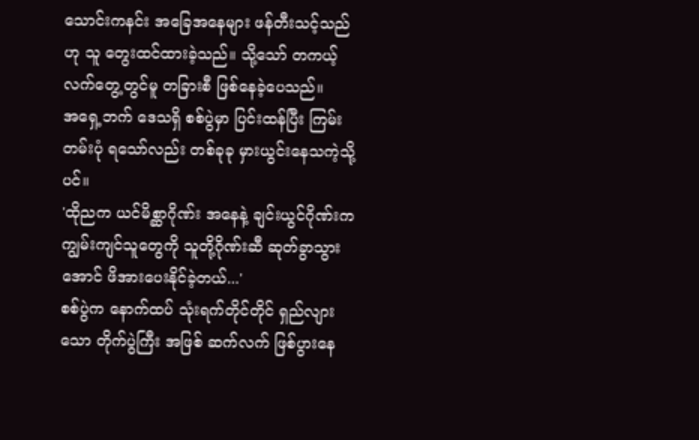သောင်းကနင်း အခြေအနေများ ဖန်တီးသင့်သည်ဟု သူ တွေးထင်ထားခဲ့သည်။ သို့သော် တကယ့် လက်တွေ့တွင်မူ တခြားစီ ဖြစ်နေခဲ့ပေသည်။
အရှေ့ဘက် ဒေသရှိ စစ်ပွဲမှာ ပြင်းထန်ပြီး ကြမ်းတမ်းပုံ ရသော်လည်း တစ်ခုခု မှားယွင်းနေသကဲ့သို့ပင်။
'ထိုညက ယင်မိစ္ဆာဂိုဏ်း အနေနဲ့ ချင်းယွင်ဂိုဏ်းက ကျွမ်းကျင်သူတွေကို သူတို့ဂိုဏ်းဆီ ဆုတ်ခွာသွားအောင် ဖိအားပေးနိုင်ခဲ့တယ်...'
စစ်ပွဲက နောက်ထပ် သုံးရက်တိုင်တိုင် ရှည်လျားသော တိုက်ပွဲကြီး အဖြစ် ဆက်လက် ဖြစ်ပွားနေ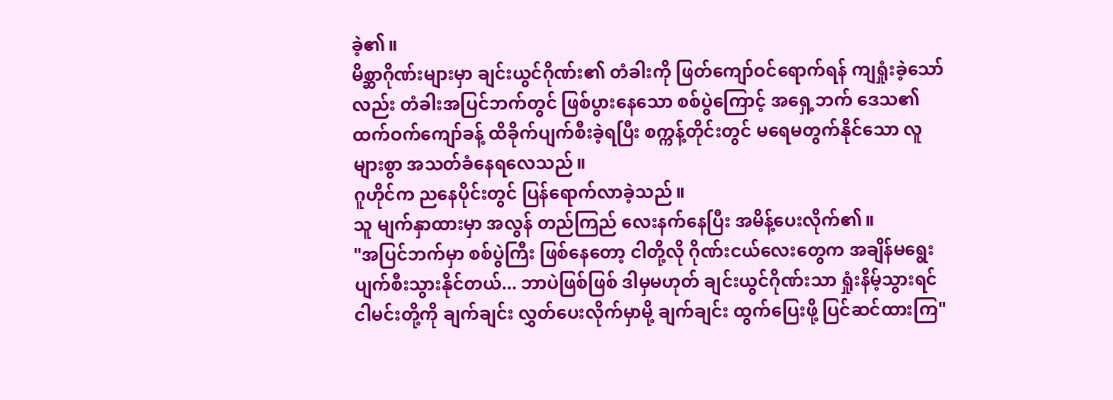ခဲ့၏။
မိစ္ဆာဂိုဏ်းများမှာ ချင်းယွင်ဂိုဏ်း၏ တံခါးကို ဖြတ်ကျော်ဝင်ရောက်ရန် ကျရှုံးခဲ့သော်လည်း တံခါးအပြင်ဘက်တွင် ဖြစ်ပွားနေသော စစ်ပွဲကြောင့် အရှေ့ဘက် ဒေသ၏ ထက်ဝက်ကျော်ခန့် ထိခိုက်ပျက်စီးခဲ့ရပြီး စက္ကန့်တိုင်းတွင် မရေမတွက်နိုင်သော လူများစွာ အသတ်ခံနေရလေသည်။
ဂူဟိုင်က ညနေပိုင်းတွင် ပြန်ရောက်လာခဲ့သည်။
သူ မျက်နှာထားမှာ အလွန် တည်ကြည် လေးနက်နေပြီး အမိန့်ပေးလိုက်၏။
"အပြင်ဘက်မှာ စစ်ပွဲကြီး ဖြစ်နေတော့ ငါတို့လို ဂိုဏ်းငယ်လေးတွေက အချိန်မရွေး ပျက်စီးသွားနိုင်တယ်... ဘာပဲဖြစ်ဖြစ် ဒါမှမဟုတ် ချင်းယွင်ဂိုဏ်းသာ ရှုံးနိမ့်သွားရင် ငါမင်းတို့ကို ချက်ချင်း လွှတ်ပေးလိုက်မှာမို့ ချက်ချင်း ထွက်ပြေးဖို့ ပြင်ဆင်ထားကြ"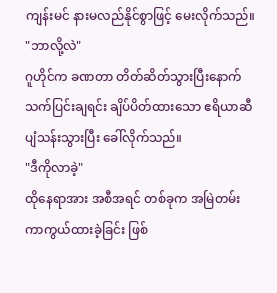ကျန်းမင် နားမလည်နိုင်စွာဖြင့် မေးလိုက်သည်။
"ဘာလို့လဲ"
ဂူဟိုင်က ခဏတာ တိတ်ဆိတ်သွားပြီးနောက် သက်ပြင်းချရင်း ချိပ်ပိတ်ထားသော ဧရိယာဆီ ပျံသန်းသွားပြီး ခေါ်လိုက်သည်။
"ဒီကိုလာခဲ့"
ထိုနေရာအား အစီအရင် တစ်ခုက အမြဲတမ်း ကာကွယ်ထားခဲ့ခြင်း ဖြစ်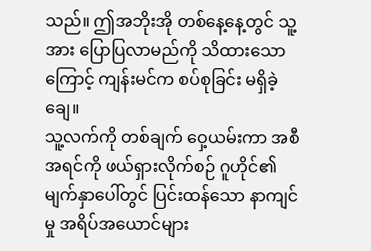သည်။ ဤအဘိုးအို တစ်နေ့နေ့တွင် သူ့အား ပြောပြလာမည်ကို သိထားသောကြောင့် ကျန်းမင်က စပ်စုခြင်း မရှိခဲ့ချေ။
သူ့လက်ကို တစ်ချက် ဝှေ့ယမ်းကာ အစီအရင်ကို ဖယ်ရှားလိုက်စဉ် ဂူဟိုင်၏ မျက်နှာပေါ်တွင် ပြင်းထန်သော နာကျင်မှု အရိပ်အယောင်များ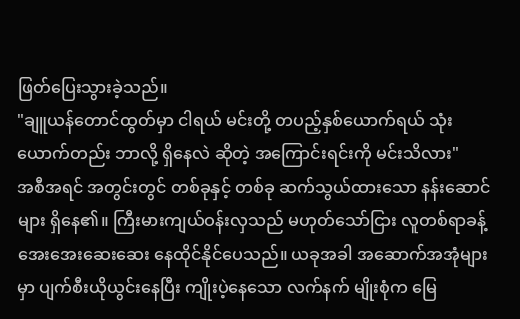ဖြတ်ပြေးသွားခဲ့သည်။
"ချူယန်တောင်ထွတ်မှာ ငါရယ် မင်းတို့ တပည့်နှစ်ယောက်ရယ် သုံးယောက်တည်း ဘာလို့ ရှိနေလဲ ဆိုတဲ့ အကြောင်းရင်းကို မင်းသိလား"
အစီအရင် အတွင်းတွင် တစ်ခုနှင့် တစ်ခု ဆက်သွယ်ထားသော နန်းဆောင်များ ရှိနေ၏။ ကြီးမားကျယ်ဝန်းလှသည် မဟုတ်သော်ငြား လူတစ်ရာခန့် အေးအေးဆေးဆေး နေထိုင်နိုင်ပေသည်။ ယခုအခါ အဆောက်အအုံများမှာ ပျက်စီးယိုယွင်းနေပြီး ကျိုးပဲ့နေသော လက်နက် မျိုးစုံက မြေ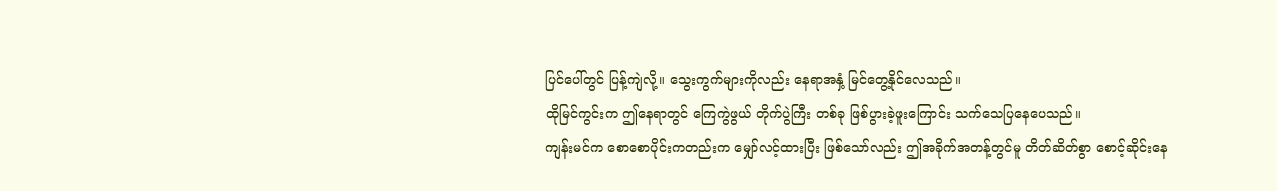ပြင်ပေါ်တွင် ပြန့်ကျဲလို့။ သွေးကွက်များကိုလည်း နေရာအနှံ့ မြင်တွေ့နိုင်လေသည်။
ထိုမြင်ကွင်းက ဤနေရာတွင် ကြေကွဲဖွယ် တိုက်ပွဲကြီး တစ်ခု ဖြစ်ပွားခဲ့ဖူးကြောင်း သက်သေပြနေပေသည်။
ကျန်းမင်က စောစောပိုင်းကတည်းက မျှော်လင့်ထားပြီး ဖြစ်သော်လည်း ဤအခိုက်အတန့်တွင်မူ တိတ်ဆိတ်စွာ စောင့်ဆိုင်းနေ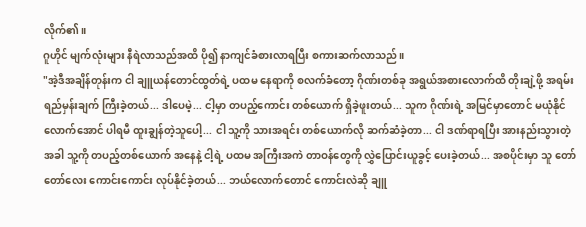လိုက်၏။
ဂူဟိုင် မျက်လုံးများ နီရဲလာသည်အထိ ပို၍ နာကျင်ခံစားလာရပြီး စကားဆက်လာသည်။
"အဲ့ဒီအချိန်တုန်းက ငါ ချူယန်တောင်ထွတ်ရဲ့ ပထမ နေရာကို စလက်ခံတော့ ဂိုဏ်းတစ်ခု အရွယ်အစားလောက်ထိ တိုးချဲ့ဖို့ အရမ်း ရည်မှန်းချက် ကြီးခဲ့တယ်... ဒါပေမဲ့... ငါ့မှာ တပည့်ကောင်း တစ်ယောက် ရှိခဲ့ဖူးတယ်... သူက ဂိုဏ်းရဲ့ အမြင်မှာတောင် မယုံနိုင်လောက်အောင် ပါရမီ ထူးချွန်တဲ့သူပေါ့... ငါ သူ့ကို သားအရင်း တစ်ယောက်လို ဆက်ဆံခဲ့တာ... ငါ ဒဏ်ရာရပြီး အားနည်းသွားတဲ့ အခါ သူ့ကို တပည့်တစ်ယောက် အနေနဲ့ ငါ့ရဲ့ ပထမ အကြီးအကဲ တာဝန်တွေကို လွှဲပြောင်းယူခွင့် ပေးခဲ့တယ်... အစပိုင်းမှာ သူ တော်တော်လေး ကောင်းကောင်း လုပ်နိုင်ခဲ့တယ်... ဘယ်လောက်တောင် ကောင်းလဲဆို ချူ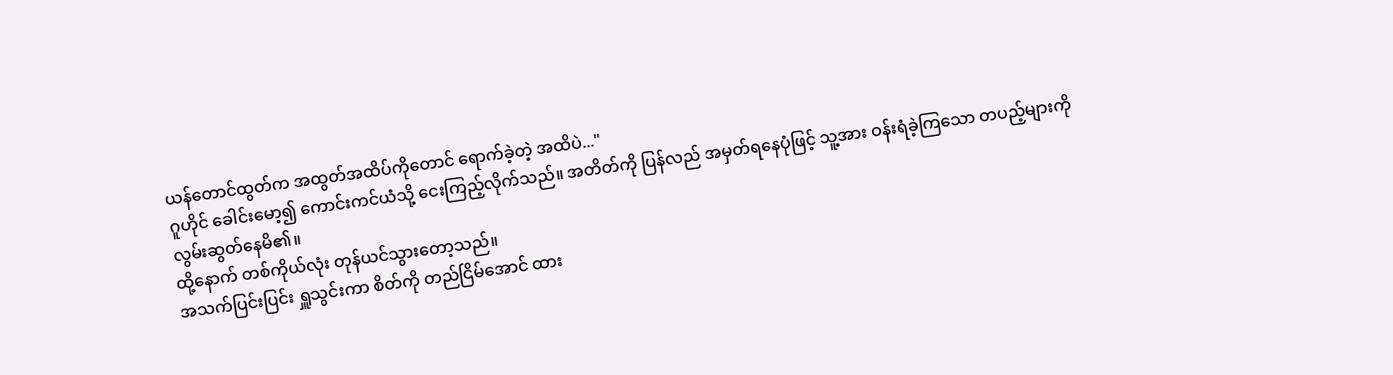ယန်တောင်ထွတ်က အထွတ်အထိပ်ကိုတောင် ရောက်ခဲ့တဲ့ အထိပဲ..."
ဂူဟိုင် ခေါင်းမော့၍ ကောင်းကင်ယံသို့ ငေးကြည့်လိုက်သည်။ အတိတ်ကို ပြန်လည် အမှတ်ရနေပုံဖြင့် သူ့အား ဝန်းရံခဲ့ကြသော တပည့်များကို လွမ်းဆွတ်နေမိ၏။
ထို့နောက် တစ်ကိုယ်လုံး တုန်ယင်သွားတော့သည်။
အသက်ပြင်းပြင်း ရှူသွင်းကာ စိတ်ကို တည်ငြိမ်အောင် ထား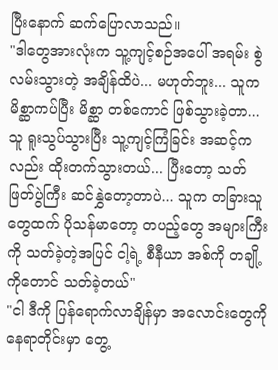ပြီးနောက် ဆက်ပြောလာသည်။
"ဒါတွေအားလုံးက သူ့ကျင့်စဉ်အပေါ် အရမ်း စွဲလမ်းသွားတဲ့ အချိန်ထိပဲ... မဟုတ်ဘူး... သူက မိစ္ဆာကပ်ပြီး မိစ္ဆာ တစ်ကောင် ဖြစ်သွားခဲ့တာ... သူ ရူးသွပ်သွားပြီး သူ့ကျင့်ကြံခြင်း အဆင့်ကလည်း ထိုးတက်သွားတယ်... ပြီးတော့ သတ်ဖြတ်ပွဲကြီး ဆင်နွှဲတော့တာပဲ... သူက တခြားသူတွေထက် ပိုသန်မာတော့ တပည့်တွေ အများကြီးကို သတ်ခဲ့တဲ့အပြင် ငါ့ရဲ့ စီနီယာ အစ်ကို တချို့ကိုတောင် သတ်ခဲ့တယ်"
"ငါ ဒီကို ပြန်ရောက်လာချိန်မှာ အလောင်းတွေကို နေရာတိုင်းမှာ တွေ့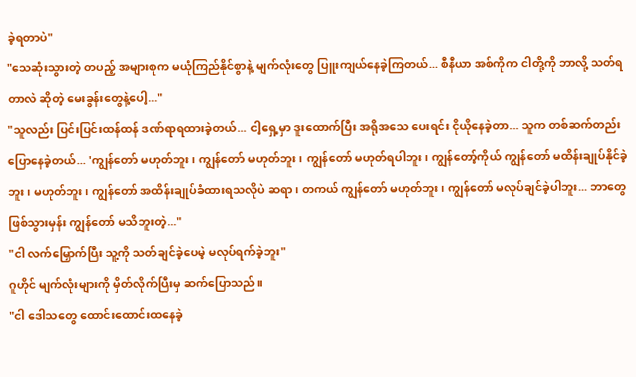ခဲ့ရတာပဲ"
"သေဆုံးသွားတဲ့ တပည့် အများစုက မယုံကြည်နိုင်စွာနဲ့ မျက်လုံးတွေ ပြူးကျယ်နေခဲ့ကြတယ်... စီနီယာ အစ်ကိုက ငါတို့ကို ဘာလို့ သတ်ရတာလဲ ဆိုတဲ့ မေးခွန်းတွေနဲ့ပေါ့..."
"သူလည်း ပြင်းပြင်းထန်ထန် ဒဏ်ရာရထားခဲ့တယ်... ငါ့ရှေ့မှာ ဒူးထောက်ပြီး အရိုအသေ ပေးရင်း ငိုယိုနေခဲ့တာ... သူက တစ်ဆက်တည်း ပြောနေခဲ့တယ်... 'ကျွန်တော် မဟုတ်ဘူး၊ ကျွန်တော် မဟုတ်ဘူး၊ ကျွန်တော် မဟုတ်ရပါဘူး၊ ကျွန်တော့်ကိုယ် ကျွန်တော် မထိန်းချုပ်နိုင်ခဲ့ဘူး၊ မဟုတ်ဘူး၊ ကျွန်တော် အထိန်းချုပ်ခံထားရသလိုပဲ ဆရာ၊ တကယ် ကျွန်တော် မဟုတ်ဘူး၊ ကျွန်တော် မလုပ်ချင်ခဲ့ပါဘူး... ဘာတွေ ဖြစ်သွားမှန်း ကျွန်တော် မသိဘူးတဲ့..."
"ငါ လက်မြှောက်ပြီး သူ့ကို သတ်ချင်ခဲ့ပေမဲ့ မလုပ်ရက်ခဲ့ဘူး"
ဂူဟိုင် မျက်လုံးများကို မှိတ်လိုက်ပြီးမှ ဆက်ပြောသည်။
"ငါ ဒေါသတွေ ထောင်းထောင်းထနေခဲ့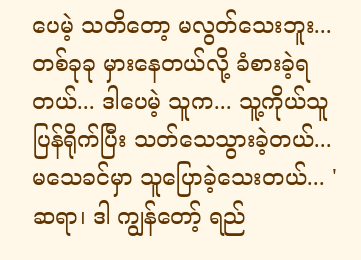ပေမဲ့ သတိတော့ မလွတ်သေးဘူး... တစ်ခုခု မှားနေတယ်လို့ ခံစားခဲ့ရတယ်... ဒါပေမဲ့ သူက... သူ့ကိုယ်သူ ပြန်ရိုက်ပြီး သတ်သေသွားခဲ့တယ်... မသေခင်မှာ သူပြောခဲ့သေးတယ်... 'ဆရာ၊ ဒါ ကျွန်တော့် ရည်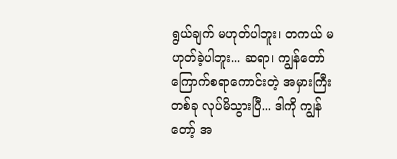ရွယ်ချက် မဟုတ်ပါဘူး၊ တကယ် မဟုတ်ခဲ့ပါဘူး... ဆရာ၊ ကျွန်တော် ကြောက်စရာကောင်းတဲ့ အမှားကြီးတစ်ခု လုပ်မိသွားပြီ... ဒါကို ကျွန်တော့် အ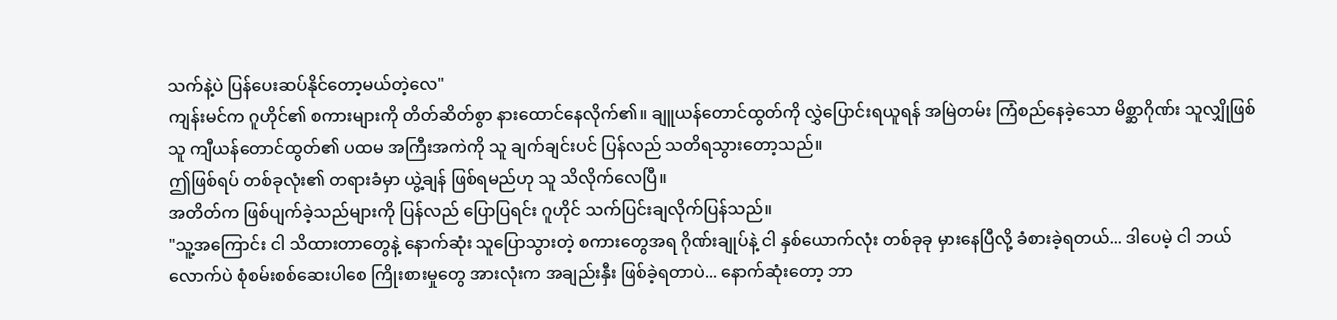သက်နဲ့ပဲ ပြန်ပေးဆပ်နိုင်တော့မယ်တဲ့လေ"
ကျန်းမင်က ဂူဟိုင်၏ စကားများကို တိတ်ဆိတ်စွာ နားထောင်နေလိုက်၏။ ချူယန်တောင်ထွတ်ကို လွှဲပြောင်းရယူရန် အမြဲတမ်း ကြံစည်နေခဲ့သော မိစ္ဆာဂိုဏ်း သူလျှိုဖြစ်သူ ကျီယန်တောင်ထွတ်၏ ပထမ အကြီးအကဲကို သူ ချက်ချင်းပင် ပြန်လည် သတိရသွားတော့သည်။
ဤဖြစ်ရပ် တစ်ခုလုံး၏ တရားခံမှာ ယွဲ့ချန် ဖြစ်ရမည်ဟု သူ သိလိုက်လေပြီ။
အတိတ်က ဖြစ်ပျက်ခဲ့သည်များကို ပြန်လည် ပြောပြရင်း ဂူဟိုင် သက်ပြင်းချလိုက်ပြန်သည်။
"သူ့အကြောင်း ငါ သိထားတာတွေနဲ့ နောက်ဆုံး သူပြောသွားတဲ့ စကားတွေအရ ဂိုဏ်းချုပ်နဲ့ ငါ နှစ်ယောက်လုံး တစ်ခုခု မှားနေပြီလို့ ခံစားခဲ့ရတယ်... ဒါပေမဲ့ ငါ ဘယ်လောက်ပဲ စုံစမ်းစစ်ဆေးပါစေ ကြိုးစားမှုတွေ အားလုံးက အချည်းနှီး ဖြစ်ခဲ့ရတာပဲ... နောက်ဆုံးတော့ ဘာ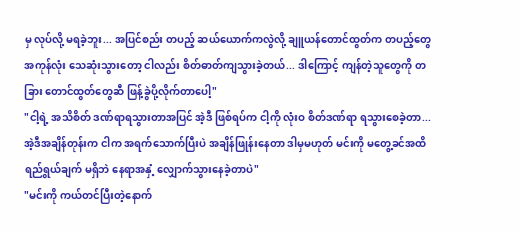မှ လုပ်လို့ မရခဲ့ဘူး... အပြင်စည်း တပည့် ဆယ်ယောက်ကလွဲလို့ ချူယန်တောင်ထွတ်က တပည့်တွေ အကုန်လုံး သေဆုံးသွားတော့ ငါလည်း စိတ်ဓာတ်ကျသွားခဲ့တယ်... ဒါကြောင့် ကျန်တဲ့သူတွေကို တခြား တောင်ထွတ်တွေဆီ ဖြန့်ခွဲပို့လိုက်တာပေါ့"
"ငါ့ရဲ့ အသိစိတ် ဒဏ်ရာရသွားတာအပြင် အဲ့ဒီ ဖြစ်ရပ်က ငါ့ကို လုံးဝ စိတ်ဒဏ်ရာ ရသွားစေခဲ့တာ... အဲ့ဒီအချိန်တုန်းက ငါက အရက်သောက်ပြီးပဲ အချိန်ဖြုန်းနေတာ ဒါမှမဟုတ် မင်းကို မတွေ့ခင်အထိ ရည်ရွယ်ချက် မရှိဘဲ နေရာအနှံ့ လျှောက်သွားနေခဲ့တာပဲ"
"မင်းကို ကယ်တင်ပြီးတဲ့နောက်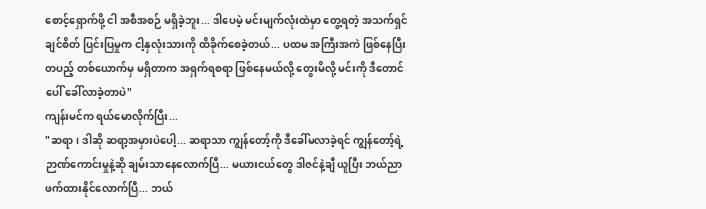စောင့်ရှောက်ဖို့ ငါ အစီအစဉ် မရှိခဲ့ဘူး... ဒါပေမဲ့ မင်းမျက်လုံးထဲမှာ တွေ့ရတဲ့ အသက်ရှင်ချင်စိတ် ပြင်းပြမှုက ငါ့နှလုံးသားကို ထိခိုက်စေခဲ့တယ်... ပထမ အကြီးအကဲ ဖြစ်နေပြီး တပည့် တစ်ယောက်မှ မရှိတာက အရှက်ရစရာ ဖြစ်နေမယ်လို့ တွေးမိလို့ မင်းကို ဒီတောင်ပေါ် ခေါ်လာခဲ့တာပဲ"
ကျန်းမင်က ရယ်မောလိုက်ပြီး...
"ဆရာ၊ ဒါဆို ဆရာ့အမှားပဲပေါ့... ဆရာသာ ကျွန်တော့်ကို ဒီခေါ်မလာခဲ့ရင် ကျွန်တော့်ရဲ့ ဉာဏ်ကောင်းမှုနဲ့ဆို ချမ်းသာနေလောက်ပြီ... မယားငယ်တွေ ဒါဇင်နဲ့ချီ ယူပြီး ဘယ်ညာ ဖက်ထားနိုင်လောက်ပြီ... ဘယ်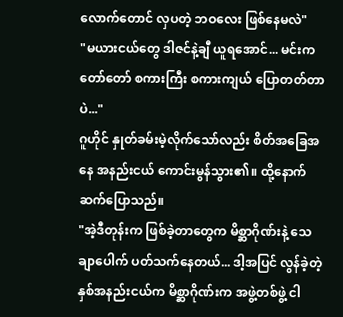လောက်တောင် လှပတဲ့ ဘဝလေး ဖြစ်နေမလဲ"
"မယားငယ်တွေ ဒါဇင်နဲ့ချီ ယူရအောင်... မင်းက တော်တော် စကားကြီး စကားကျယ် ပြောတတ်တာပဲ..."
ဂူဟိုင် နှုတ်ခမ်းမဲ့လိုက်သော်လည်း စိတ်အခြေအနေ အနည်းငယ် ကောင်းမွန်သွား၏။ ထို့နောက် ဆက်ပြောသည်။
"အဲ့ဒီတုန်းက ဖြစ်ခဲ့တာတွေက မိစ္ဆာဂိုဏ်းနဲ့ သေချာပေါက် ပတ်သက်နေတယ်... ဒါ့အပြင် လွန်ခဲ့တဲ့ နှစ်အနည်းငယ်က မိစ္ဆာဂိုဏ်းက အဖွဲ့တစ်ဖွဲ့ ငါ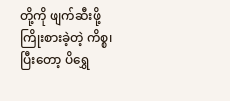တို့ကို ဖျက်ဆီးဖို့ ကြိုးစားခဲ့တဲ့ ကိစ္စ၊ ပြီးတော့ ပိရွှေ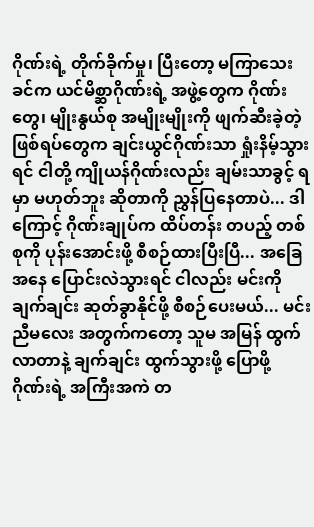ဂိုဏ်းရဲ့ တိုက်ခိုက်မှု၊ ပြီးတော့ မကြာသေးခင်က ယင်မိစ္ဆာဂိုဏ်းရဲ့ အဖွဲ့တွေက ဂိုဏ်းတွေ၊ မျိုးနွယ်စု အမျိုးမျိုးကို ဖျက်ဆီးခဲ့တဲ့ ဖြစ်ရပ်တွေက ချင်းယွင်ဂိုဏ်းသာ ရှုံးနိမ့်သွားရင် ငါတို့ ကျိုယန်ဂိုဏ်းလည်း ချမ်းသာခွင့် ရမှာ မဟုတ်ဘူး ဆိုတာကို ညွှန်ပြနေတာပဲ... ဒါကြောင့် ဂိုဏ်းချုပ်က ထိပ်တန်း တပည့် တစ်စုကို ပုန်းအောင်းဖို့ စီစဉ်ထားပြီးပြီ... အခြေအနေ ပြောင်းလဲသွားရင် ငါလည်း မင်းကို ချက်ချင်း ဆုတ်ခွာနိုင်ဖို့ စီစဉ်ပေးမယ်... မင်းညီမလေး အတွက်ကတော့ သူမ အမြန် ထွက်လာတာနဲ့ ချက်ချင်း ထွက်သွားဖို့ ပြောဖို့ ဂိုဏ်းရဲ့ အကြီးအကဲ တ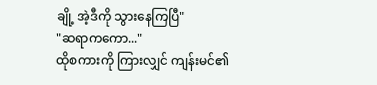ချို့ အဲ့ဒီကို သွားနေကြပြီ"
"ဆရာကကော..."
ထိုစကားကို ကြားလျှင် ကျန်းမင်၏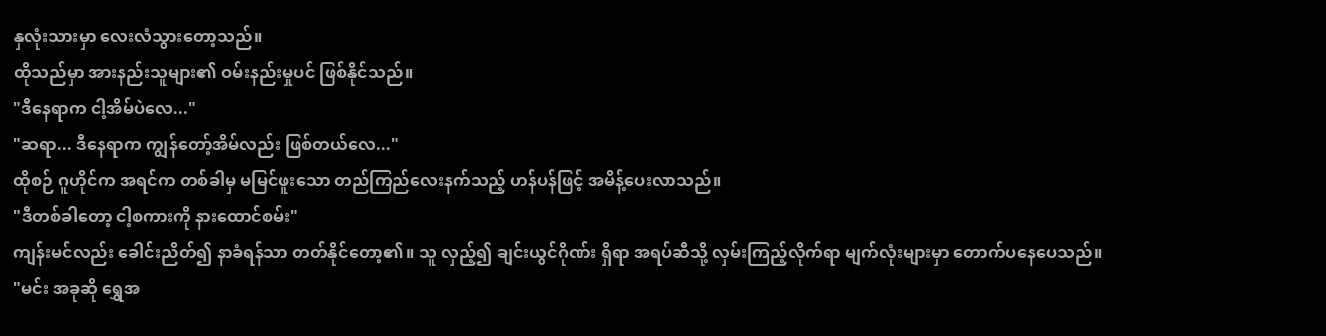နှလုံးသားမှာ လေးလံသွားတော့သည်။
ထိုသည်မှာ အားနည်းသူများ၏ ဝမ်းနည်းမှုပင် ဖြစ်နိုင်သည်။
"ဒီနေရာက ငါ့အိမ်ပဲလေ..."
"ဆရာ... ဒီနေရာက ကျွန်တော့်အိမ်လည်း ဖြစ်တယ်လေ..."
ထိုစဉ် ဂူဟိုင်က အရင်က တစ်ခါမှ မမြင်ဖူးသော တည်ကြည်လေးနက်သည့် ဟန်ပန်ဖြင့် အမိန့်ပေးလာသည်။
"ဒီတစ်ခါတော့ ငါ့စကားကို နားထောင်စမ်း"
ကျန်းမင်လည်း ခေါင်းညိတ်၍ နာခံရန်သာ တတ်နိုင်တော့၏။ သူ လှည့်၍ ချင်းယွင်ဂိုဏ်း ရှိရာ အရပ်ဆီသို့ လှမ်းကြည့်လိုက်ရာ မျက်လုံးများမှာ တောက်ပနေပေသည်။
"မင်း အခုဆို ရွှေအ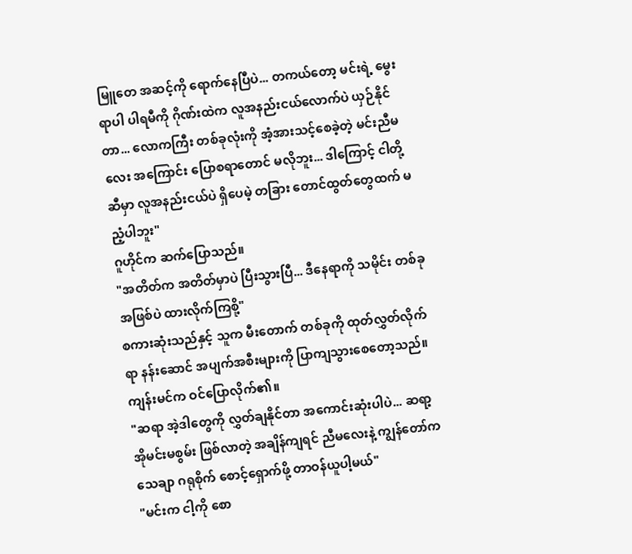မြူတေ အဆင့်ကို ရောက်နေပြီပဲ... တကယ်တော့ မင်းရဲ့ မွေးရာပါ ပါရမီကို ဂိုဏ်းထဲက လူအနည်းငယ်လောက်ပဲ ယှဉ်နိုင်တာ... လောကကြီး တစ်ခုလုံးကို အံ့အားသင့်စေခဲ့တဲ့ မင်းညီမလေး အကြောင်း ပြောစရာတောင် မလိုဘူး... ဒါကြောင့် ငါတို့ဆီမှာ လူအနည်းငယ်ပဲ ရှိပေမဲ့ တခြား တောင်ထွတ်တွေထက် မညံ့ပါဘူး"
ဂူဟိုင်က ဆက်ပြောသည်။
"အတိတ်က အတိတ်မှာပဲ ပြီးသွားပြီ... ဒီနေရာကို သမိုင်း တစ်ခုအဖြစ်ပဲ ထားလိုက်ကြစို့"
စကားဆုံးသည်နှင့် သူက မီးတောက် တစ်ခုကို ထုတ်လွှတ်လိုက်ရာ နန်းဆောင် အပျက်အစီးများကို ပြာကျသွားစေတော့သည်။
ကျန်းမင်က ဝင်ပြောလိုက်၏။
"ဆရာ အဲ့ဒါတွေကို လွှတ်ချနိုင်တာ အကောင်းဆုံးပါပဲ... ဆရာ့ အိုမင်းမစွမ်း ဖြစ်လာတဲ့ အချိန်ကျရင် ညီမလေးနဲ့ ကျွန်တော်က သေချာ ဂရုစိုက် စောင့်ရှောက်ဖို့ တာဝန်ယူပါ့မယ်"
"မင်းက ငါ့ကို စော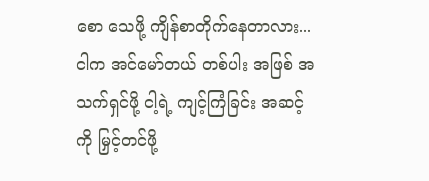စော သေဖို့ ကျိန်စာတိုက်နေတာလား... ငါက အင်မော်တယ် တစ်ပါး အဖြစ် အသက်ရှင်ဖို့ ငါ့ရဲ့ ကျင့်ကြံခြင်း အဆင့်ကို မြှင့်တင်ဖို့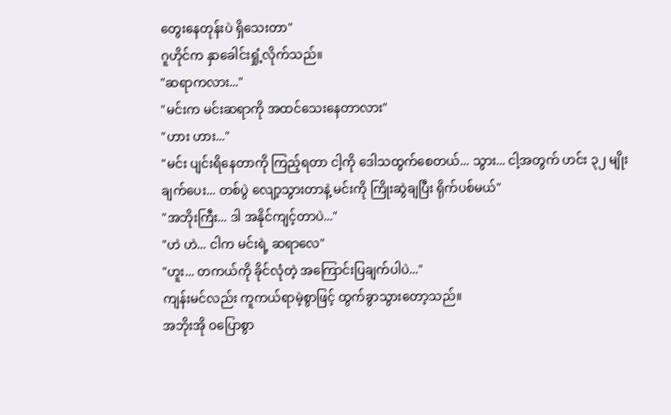တွေးနေတုန်းပဲ ရှိသေးတာ"
ဂူဟိုင်က နှာခေါင်းရှုံ့လိုက်သည်။
"ဆရာကလား..."
"မင်းက မင်းဆရာကို အထင်သေးနေတာလား"
"ဟား ဟား..."
"မင်း ပျင်းရိနေတာကို ကြည့်ရတာ ငါ့ကို ဒေါသထွက်စေတယ်... သွား... ငါ့အတွက် ဟင်း ၃၂ မျိုး ချက်ပေး... တစ်ပွဲ လျော့သွားတာနဲ့ မင်းကို ကြိုးဆွဲချပြီး ရိုက်ပစ်မယ်"
"အဘိုးကြီး... ဒါ အနိုင်ကျင့်တာပဲ..."
"ဟဲ ဟဲ... ငါက မင်းရဲ့ ဆရာလေ"
"ဟူး... တကယ်ကို ခိုင်လုံတဲ့ အကြောင်းပြချက်ပါပဲ..."
ကျန်းမင်လည်း ကူကယ်ရာမဲ့စွာဖြင့် ထွက်ခွာသွားတော့သည်။
အဘိုးအို ဝပြောစွာ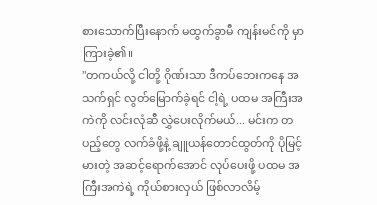စားသောက်ပြီးနောက် မထွက်ခွာမီ ကျန်းမင်ကို မှာကြားခဲ့၏။
"တကယ်လို့ ငါတို့ ဂိုဏ်းသာ ဒီကပ်ဘေးကနေ အသက်ရှင် လွတ်မြောက်ခဲ့ရင် ငါ့ရဲ့ ပထမ အကြီးအကဲကို လင်းလုံဆီ လွှဲပေးလိုက်မယ်... မင်းက တပည့်တွေ လက်ခံဖို့နဲ့ ချူယန်တောင်ထွတ်ကို ပိုမြင့်မားတဲ့ အဆင့်ရောက်အောင် လုပ်ပေးဖို့ ပထမ အကြီးအကဲရဲ့ ကိုယ်စားလှယ် ဖြစ်လာလိမ့်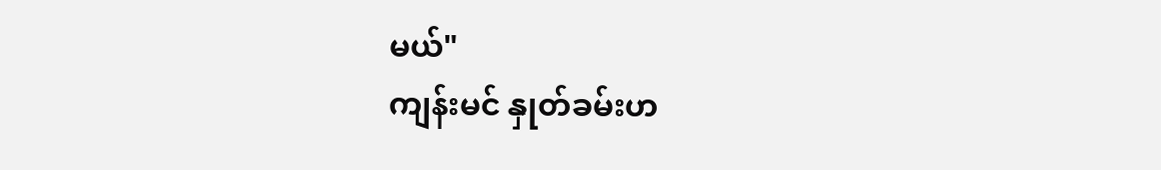မယ်"
ကျန်းမင် နှုတ်ခမ်းဟ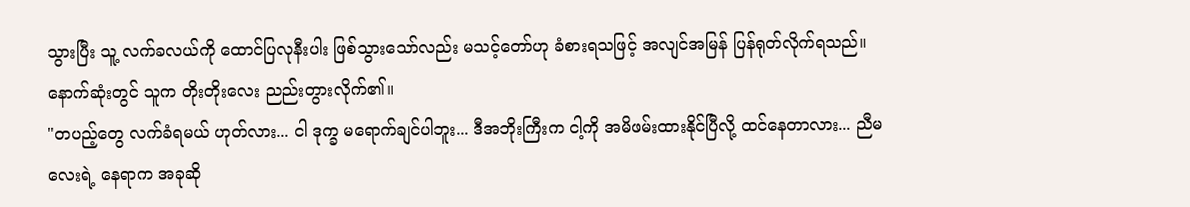သွားပြီး သူ့ လက်ခလယ်ကို ထောင်ပြလုနီးပါး ဖြစ်သွားသော်လည်း မသင့်တော်ဟု ခံစားရသဖြင့် အလျင်အမြန် ပြန်ရုတ်လိုက်ရသည်။ နောက်ဆုံးတွင် သူက တိုးတိုးလေး ညည်းတွားလိုက်၏။
"တပည့်တွေ လက်ခံရမယ် ဟုတ်လား... ငါ ဒုက္ခ မရောက်ချင်ပါဘူး... ဒီအဘိုးကြီးက ငါ့ကို အမိဖမ်းထားနိုင်ပြီလို့ ထင်နေတာလား... ညီမလေးရဲ့ နေရာက အခုဆို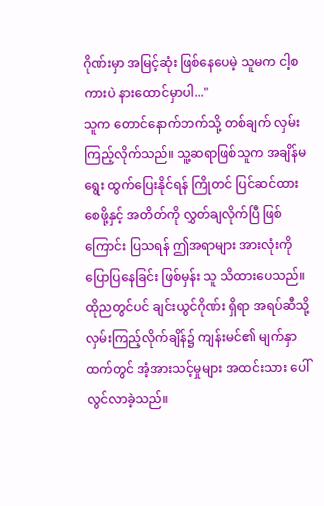ဂိုဏ်းမှာ အမြင့်ဆုံး ဖြစ်နေပေမဲ့ သူမက ငါ့စကားပဲ နားထောင်မှာပါ..."
သူက တောင်နောက်ဘက်သို့ တစ်ချက် လှမ်းကြည့်လိုက်သည်။ သူ့ဆရာဖြစ်သူက အချိန်မရွေး ထွက်ပြေးနိုင်ရန် ကြိုတင် ပြင်ဆင်ထားစေဖို့နှင့် အတိတ်ကို လွှတ်ချလိုက်ပြီ ဖြစ်ကြောင်း ပြသရန် ဤအရာများ အားလုံးကို ပြောပြနေခြင်း ဖြစ်မှန်း သူ သိထားပေသည်။
ထိုညတွင်ပင် ချင်းယွင်ဂိုဏ်း ရှိရာ အရပ်ဆီသို့ လှမ်းကြည့်လိုက်ချိန်၌ ကျန်းမင်၏ မျက်နှာထက်တွင် အံ့အားသင့်မှုများ အထင်းသား ပေါ်လွင်လာခဲ့သည်။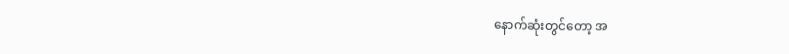နောက်ဆုံးတွင်တော့ အ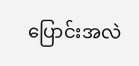ပြောင်းအလဲ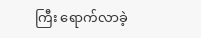ကြီး ရောက်လာခဲ့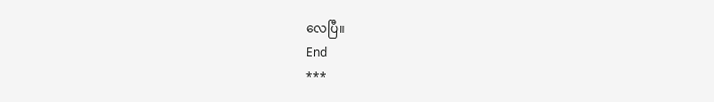လေပြီ။
End
***